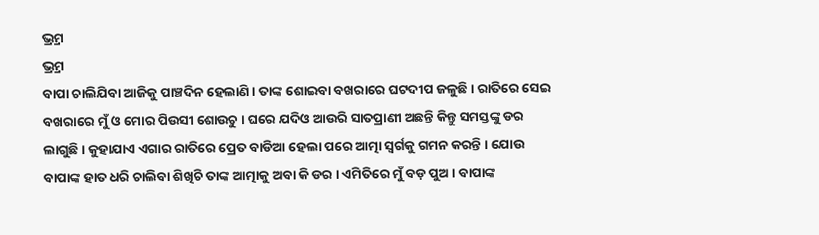ଭ୍ର୍ରମ
ଭ୍ର୍ରମ
ବାପା ଚାଲିଯିବା ଆଜିକୁ ପାଞ୍ଚଦିନ ହେଲାଣି । ତାଙ୍କ ଶୋଇବା ବଖରାରେ ଘଟଦୀପ ଜଳୁଛି । ରାତିରେ ସେଇ ବଖରାରେ ମୁଁ ଓ ମୋର ପିଉସୀ ଶୋଉଚୁ । ଘରେ ଯଦିଓ ଆଉରି ସାତପ୍ରାଣୀ ଅଛନ୍ତି କିନ୍ତୁ ସମସ୍ତଙ୍କୁ ଡର ଲାଗୁଛି । କୁହାଯାଏ ଏଗାର ରାତିରେ ପ୍ରେତ ବାଡିଆ ହେଲା ପରେ ଆତ୍ମା ସ୍ଵର୍ଗକୁ ଗମନ କରନ୍ତି । ଯୋଉ ବାପାଙ୍କ ହାତ ଧରି ଚାଲିବା ଶିଖିଚି ତାଙ୍କ ଆତ୍ମାକୁ ଅବା କି ଡର । ଏମିତିରେ ମୁଁ ବଡ଼ ପୁଅ । ବାପାଙ୍କ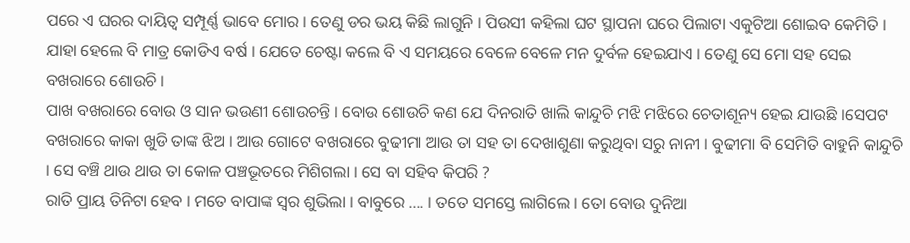ପରେ ଏ ଘରର ଦାୟିତ୍ୱ ସମ୍ପୂର୍ଣ୍ଣ ଭାବେ ମୋର । ତେଣୁ ଡର ଭୟ କିଛି ଲାଗୁନି । ପିଉସୀ କହିଲା ଘଟ ସ୍ଥାପନା ଘରେ ପିଲାଟା ଏକୁଟିଆ ଶୋଇବ କେମିତି । ଯାହା ହେଲେ ବି ମାତ୍ର କୋଡିଏ ବର୍ଷ । ଯେତେ ଚେଷ୍ଟା କଲେ ବି ଏ ସମୟରେ ବେଳେ ବେଳେ ମନ ଦୁର୍ବଳ ହେଇଯାଏ । ତେଣୁ ସେ ମୋ ସହ ସେଇ ବଖରାରେ ଶୋଉଚି ।
ପାଖ ବଖରାରେ ବୋଉ ଓ ସାନ ଭଉଣୀ ଶୋଉଚନ୍ତି । ବୋଉ ଶୋଉଚି କଣ ଯେ ଦିନରାତି ଖାଲି କାନ୍ଦୁଚି ମଝି ମଝିରେ ଚେତାଶୂନ୍ୟ ହେଇ ଯାଉଛି ।ସେପଟ ବଖରାରେ କାକା ଖୁଡି ତାଙ୍କ ଝିଅ । ଆଉ ଗୋଟେ ବଖରାରେ ବୁଢୀମା ଆଉ ତା ସହ ତା ଦେଖାଶୁଣା କରୁଥିବା ସରୁ ନାନୀ । ବୁଢୀମା ବି ସେମିତି ବାହୁନି କାନ୍ଦୁଚି । ସେ ବଞ୍ଚି ଥାଉ ଥାଉ ତା କୋଳ ପଞ୍ଚଭୂତରେ ମିଶିଗଲା । ସେ ବା ସହିବ କିପରି ?
ରାତି ପ୍ରାୟ ତିନିଟା ହେବ । ମତେ ବାପାଙ୍କ ସ୍ଵର ଶୁଭିଲା । ବାବୁରେ .... । ତତେ ସମସ୍ତେ ଲାଗିଲେ । ତୋ ବୋଉ ଦୁନିଆ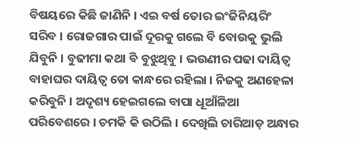ବିଷୟରେ କିଛି ଜାଣିନି । ଏଇ ବର୍ଷ ତୋର ଇଂଜିନିୟରିଂ ସରିବ । ରୋଜଗାର ପାଇଁ ଦୂରକୁ ଗଲେ ବି ବୋଉକୁ ଭୁଲି ଯିବୁନି । ବୁଢୀମା କଥା ବି ବୁଝୁଥିବୁ । ଭଉଣୀର ପଢା ଦାୟିତ୍ୱ ବାହାଘର ଦାୟିତ୍ୱ ତୋ କାନ୍ଧରେ ରହିଲା । ନିଜକୁ ଅଣହେଳା କରିବୁନି । ଅଦୃଶ୍ୟ ହେଇଗଲେ ବାପା ଧୂଆଁଳିଆ ପରିବେଶରେ । ଚମକି କି ଉଠିଲି । ଦେଖିଲି ଚାରିଆଡ଼ ଅନ୍ଧାର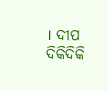। ଦୀପ ଦିକିଦିକି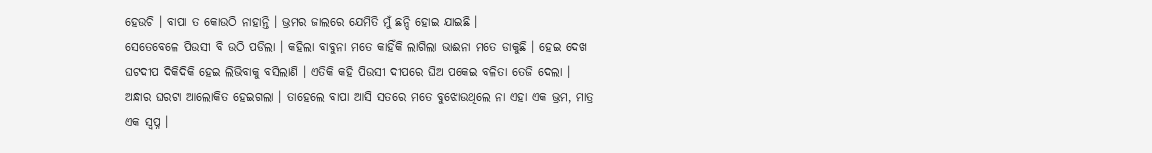ହେଉଚି । ବାପା ତ କୋଉଠି ନାହାନ୍ତି । ଭ୍ରମର ଜାଲରେ ଯେମିତି ମୁଁ ଛନ୍ଦି ହୋଇ ଯାଇଛି ।
ସେତେବେଳେ ପିଉସୀ ବି ଉଠି ପଡିଲା । କହିଲା ବାବୁନା ମତେ କାହିଁକି ଲାଗିଲା ଭାଈନା ମତେ ଡାକୁଛି । ହେଇ ଦେଖ ଘଟଦୀପ ଦିକିଦିକି ହେଇ ଲିଭିବାକୁ ବସିଲାଣି । ଏତିକି କହି ପିଉସୀ ଦୀପରେ ଘିଅ ପକେଇ ବଳିତା ତେଜି ଦେଲା । ଅନ୍ଧାର ଘରଟା ଆଲୋକିତ ହେଇଗଲା । ତାହେଲେ ବାପା ଆସି ସତରେ ମତେ ବୁଝୋଉଥିଲେ ନା ଏହା ଏକ ଭ୍ରମ, ମାତ୍ର ଏକ ସ୍ଵପ୍ନ ।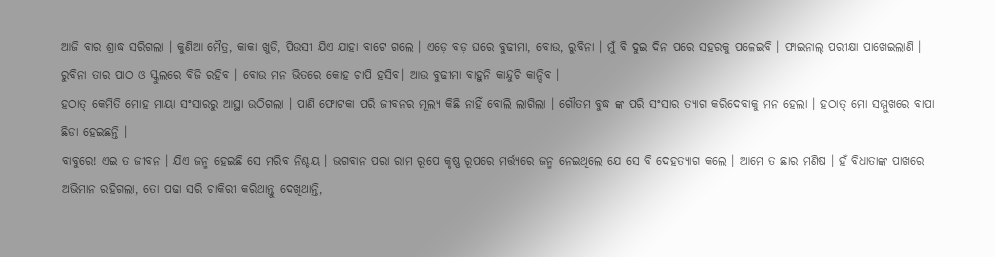ଆଜି ବାର ଶ୍ରାଦ୍ଧ ସରିଗଲା । କୁଣିଆ ମୈତ୍ର, କାକା ଖୁଡି, ପିଉସୀ ଯିଏ ଯାହା ବାଟେ ଗଲେ । ଏଡ଼େ ବଡ଼ ଘରେ ବୁଢୀମା, ବୋଉ, ରୁବିନା । ମୁଁ ବି ଦୁଇ ଦିନ ପରେ ସହରକୁ ପଳେଇବି । ଫାଇନାଲ୍ ପରୀକ୍ଷା ପାଖେଇଲାଣି । ରୁବିନା ତାର ପାଠ ଓ ସ୍କୁଲରେ ବିଜି ରହିବ । ବୋଉ ମନ ଭିତରେ କୋହ ଚାପି ହସିବ। ଆଉ ବୁଢୀମା ବାହୁନି କାନ୍ଦୁଚି କାନ୍ଦିବ ।
ହଠାତ୍ କେମିତି ମୋହ ମାୟା ସଂସାରରୁ ଆସ୍ଥା ଉଠିଗଲା । ପାଣି ଫୋଟକା ପରି ଜୀବନର ମୂଲ୍ୟ କିଛି ନାହିଁ ବୋଲି ଲାଗିଲା । ଗୌତମ ବୁଦ୍ଧ ଙ୍କ ପରି ସଂସାର ତ୍ୟାଗ କରିଦେବାକୁ ମନ ହେଲା । ହଠାତ୍ ମୋ ସମ୍ମୁଖରେ ବାପା ଛିଡା ହେଇଛନ୍ତି ।
ବାବୁରେ! ଏଇ ତ ଜୀବନ । ଯିଏ ଜନ୍ମ ହେଇଛି ସେ ମରିବ ନିଶ୍ଚୟ । ଭଗବାନ ପରା ରାମ ରୂପେ କୃଷ୍ଣ ରୂପରେ ମର୍ତ୍ତ୍ୟରେ ଜନ୍ମ ନେଇଥିଲେ ଯେ ସେ ବି ଦେହତ୍ୟାଗ କଲେ । ଆମେ ତ ଛାର ମଣିଷ । ହଁ ବିଧାତାଙ୍କ ପାଖରେ ଅଭିମାନ ରହିଗଲା, ତୋ ପଢା ସରି ଚାକିରୀ କରିଥାନ୍ତୁ ଦେଖିଥାନ୍ତି,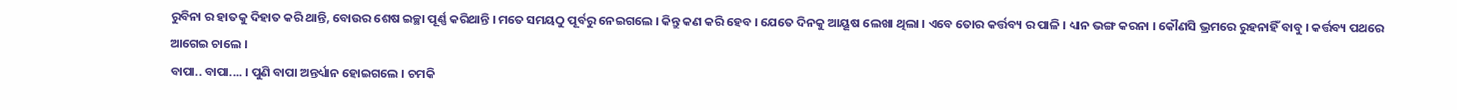ରୁବିନା ର ହାତକୁ ଦିହାତ କରି ଥାନ୍ତି, ବୋଉର ଶେଷ ଇଚ୍ଛା ପୂର୍ଣ୍ଣ କରିଥାନ୍ତି । ମତେ ସମୟଠୁ ପୂର୍ବରୁ ନେଇଗଲେ । କିନ୍ତୁ କଣ କରି ହେବ । ଯେତେ ଦିନକୁ ଆୟୂଷ ଲେଖା ଥିଲା । ଏବେ ତୋର କର୍ତ୍ତବ୍ୟ ର ପାଳି । ଧ୍ୟାନ ଭଙ୍ଗ କରନା । କୌଣସି ଭ୍ରମରେ ରୁହନାହିଁ ବାବୁ । କର୍ତ୍ତବ୍ୟ ପଥରେ ଆଗେଇ ଚାଲେ ।
ବାପା.. ବାପା.... । ପୁଣି ବାପା ଅନ୍ତର୍ଧ୍ୟାନ ହୋଇଗଲେ । ଚମକି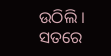ଉଠିଲି । ସତରେ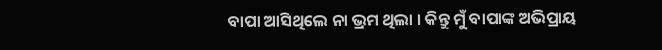ବାପା ଆସିଥିଲେ ନା ଭ୍ରମ ଥିଲା । କିନ୍ତୁ ମୁଁ ବାପାଙ୍କ ଅଭିପ୍ରାୟ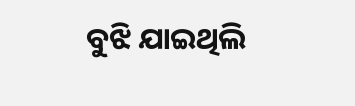ବୁଝି ଯାଇଥିଲି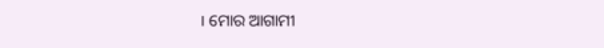। ମୋର ଆଗାମୀ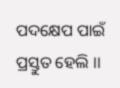ପଦକ୍ଷେପ ପାଇଁ ପ୍ରସ୍ତୁତ ହେଲି ।।